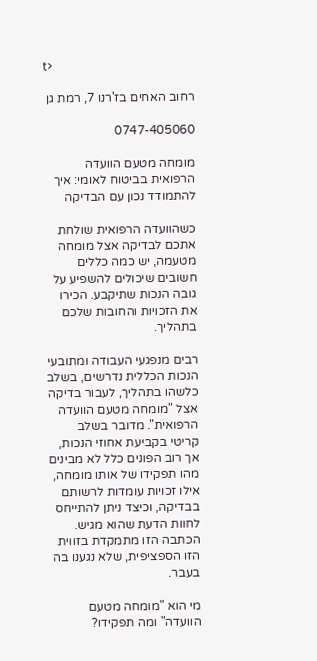t>

רחוב האחים בז'רנו 7, רמת גן

0747-405060

מומחה מטעם הוועדה הרפואית בביטוח לאומי: איך להתמודד נכון עם הבדיקה

כשהוועדה הרפואית שולחת אתכם לבדיקה אצל מומחה מטעמה, יש כמה כללים חשובים שיכולים להשפיע על גובה הנכות שתיקבע. הכירו את הזכויות והחובות שלכם בתהליך.

רבים מנפגעי העבודה ומתובעי הנכות הכללית נדרשים, בשלב כלשהו בתהליך, לעבור בדיקה אצל "מומחה מטעם הוועדה הרפואית". מדובר בשלב קריטי בקביעת אחוזי הנכות, אך רוב הפונים כלל לא מבינים מהו תפקידו של אותו מומחה, אילו זכויות עומדות לרשותם בבדיקה, וכיצד ניתן להתייחס לחוות הדעת שהוא מגיש. הכתבה הזו מתמקדת בזווית הזו הספציפית, שלא נגענו בה בעבר.

מי הוא "מומחה מטעם הוועדה" ומה תפקידו?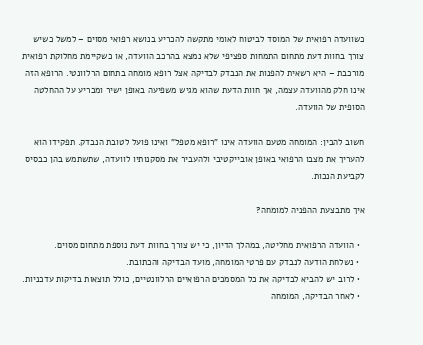כשוועדה רפואית של המוסד לביטוח לאומי מתקשה להכריע בנושא רפואי מסוים – למשל כשיש צורך בחוות דעת מתחום התמחות ספציפי שלא נמצא בהרכב הוועדה, או כשקיימת מחלוקת רפואית מורכבת – היא רשאית להפנות את הנבדק לבדיקה אצל רופא מומחה בתחום הרלוונטי. הרופא הזה אינו חלק מהוועדה עצמה, אך חוות הדעת שהוא מגיש משפיעה באופן ישיר ומכריע על ההחלטה הסופית של הוועדה.

חשוב להבין: המומחה מטעם הוועדה אינו "רופא מטפל" ואינו פועל לטובת הנבדק. תפקידו הוא להעריך את מצבו הרפואי באופן אובייקטיבי ולהעביר את מסקנותיו לוועדה, שתשתמש בהן כבסיס לקביעת הנכות.

איך מתבצעת ההפניה למומחה?

  • הוועדה הרפואית מחליטה, במהלך הדיון, כי יש צורך בחוות דעת נוספת מתחום מסוים.
  • נשלחת הודעה לנבדק עם פרטי המומחה, מועד הבדיקה והכתובת.
  • לרוב יש להביא לבדיקה את כל המסמכים הרפואיים הרלוונטיים, כולל תוצאות בדיקות עדכניות.
  • לאחר הבדיקה, המומחה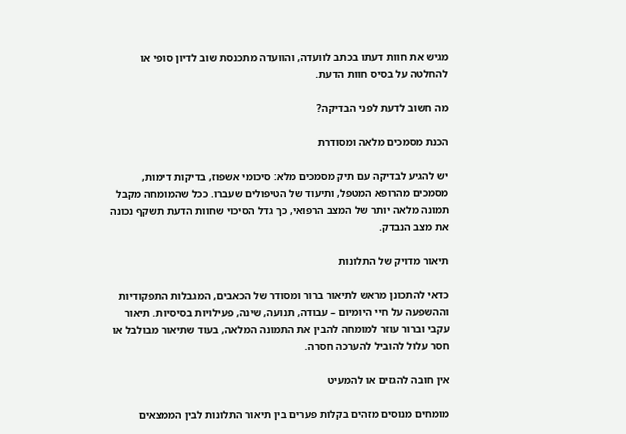מגיש את חוות דעתו בכתב לוועדה, והוועדה מתכנסת שוב לדיון סופי או להחלטה על בסיס חוות הדעת.

מה חשוב לדעת לפני הבדיקה?

הכנת מסמכים מלאה ומסודרת

יש להגיע לבדיקה עם תיק מסמכים מלא: סיכומי אשפוז, בדיקות דימות, מסמכים מהרופא המטפל, ותיעוד של הטיפולים שעברו. ככל שהמומחה מקבל תמונה מלאה יותר של המצב הרפואי, כך גדל הסיכוי שחוות הדעת תשקף נכונה את מצב הנבדק.

תיאור מדויק של התלונות

כדאי להתכונן מראש לתיאור ברור ומסודר של הכאבים, המגבלות התפקודיות וההשפעה על חיי היומיום – עבודה, תנועה, שינה, פעילויות בסיסיות. תיאור עקבי וברור עוזר למומחה להבין את התמונה המלאה, בעוד שתיאור מבולבל או חסר עלול להוביל להערכה חסרה.

אין חובה להגזים או להמעיט

מומחים מנוסים מזהים בקלות פערים בין תיאור התלונות לבין הממצאים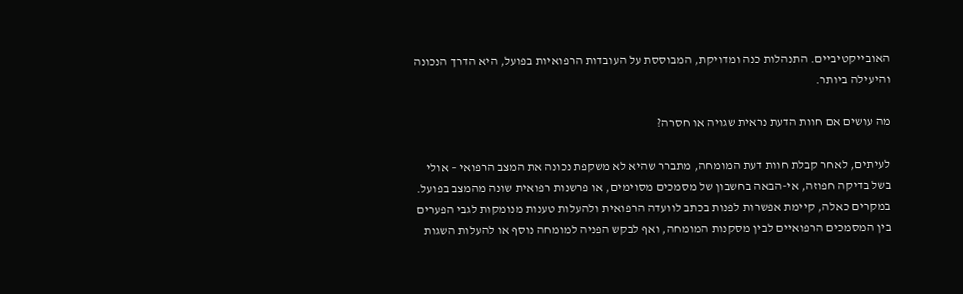האובייקטיביים. התנהלות כנה ומדויקת, המבוססת על העובדות הרפואיות בפועל, היא הדרך הנכונה והיעילה ביותר.

מה עושים אם חוות הדעת נראית שגויה או חסרה?

לעיתים, לאחר קבלת חוות דעת המומחה, מתברר שהיא לא משקפת נכונה את המצב הרפואי – אולי בשל בדיקה חפוזה, אי-הבאה בחשבון של מסמכים מסוימים, או פרשנות רפואית שונה מהמצב בפועל. במקרים כאלה, קיימת אפשרות לפנות בכתב לוועדה הרפואית ולהעלות טענות מנומקות לגבי הפערים בין המסמכים הרפואיים לבין מסקנות המומחה, ואף לבקש הפניה למומחה נוסף או להעלות השגות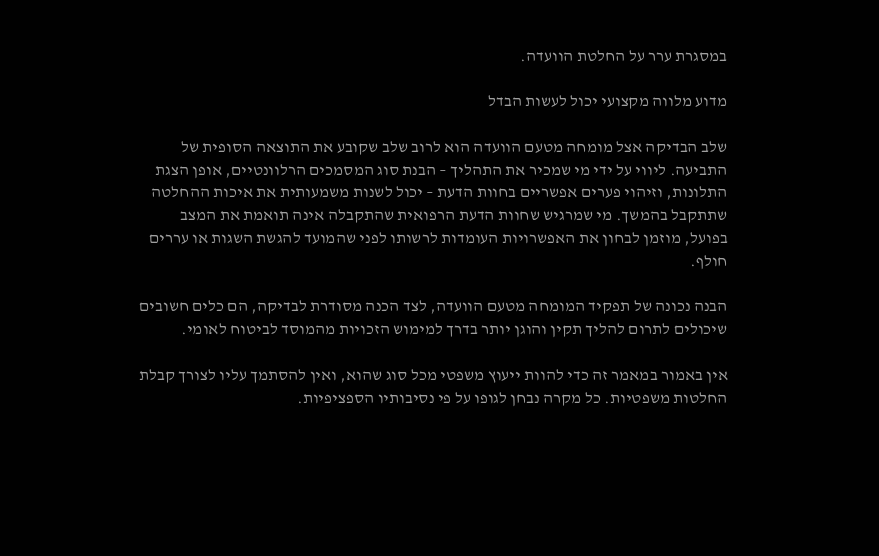במסגרת ערר על החלטת הוועדה.

מדוע מלווה מקצועי יכול לעשות הבדל

שלב הבדיקה אצל מומחה מטעם הוועדה הוא לרוב שלב שקובע את התוצאה הסופית של התביעה. ליווי על ידי מי שמכיר את התהליך – הבנת סוג המסמכים הרלוונטיים, אופן הצגת התלונות, וזיהוי פערים אפשריים בחוות הדעת – יכול לשנות משמעותית את איכות ההחלטה שתתקבל בהמשך. מי שמרגיש שחוות הדעת הרפואית שהתקבלה אינה תואמת את המצב בפועל, מוזמן לבחון את האפשרויות העומדות לרשותו לפני שהמועד להגשת השגות או עררים חולף.

הבנה נכונה של תפקיד המומחה מטעם הוועדה, לצד הכנה מסודרת לבדיקה, הם כלים חשובים שיכולים לתרום להליך תקין והוגן יותר בדרך למימוש הזכויות מהמוסד לביטוח לאומי.

אין באמור במאמר זה כדי להוות ייעוץ משפטי מכל סוג שהוא, ואין להסתמך עליו לצורך קבלת החלטות משפטיות. כל מקרה נבחן לגופו על פי נסיבותיו הספציפיות.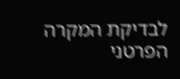לבדיקת המקרה הפרטני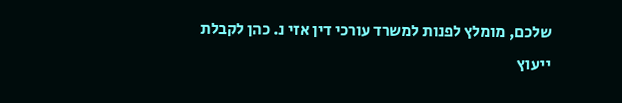שלכם, מומלץ לפנות למשרד עורכי דין אזי נ. כהן לקבלת ייעוץ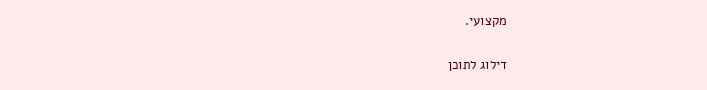מקצועי.

דילוג לתוכן